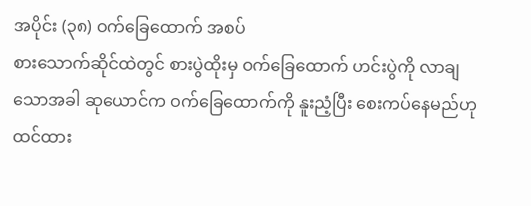အပိုင်း (၃၈) ဝက်ခြေထောက် အစပ်
စားသောက်ဆိုင်ထဲတွင် စားပွဲထိုးမှ ဝက်ခြေထောက် ဟင်းပွဲကို လာချသောအခါ ဆုယောင်က ဝက်ခြေထောက်ကို နူးညံ့ပြီး စေးကပ်နေမည်ဟု ထင်ထား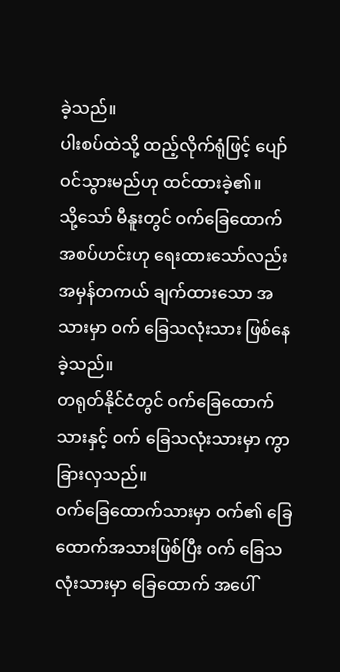ခဲ့သည်။
ပါးစပ်ထဲသို့ ထည့်လိုက်ရုံဖြင့် ပျော်ဝင်သွားမည်ဟု ထင်ထားခဲ့၏။
သို့သော် မီနူးတွင် ဝက်ခြေထောက် အစပ်ဟင်းဟု ရေးထားသော်လည်း အမှန်တကယ် ချက်ထားသော အသားမှာ ဝက် ခြေသလုံးသား ဖြစ်နေခဲ့သည်။
တရုတ်နိုင်ငံတွင် ဝက်ခြေထောက်သားနှင့် ဝက် ခြေသလုံးသားမှာ ကွာခြားလှသည်။
ဝက်ခြေထောက်သားမှာ ဝက်၏ ခြေထောက်အသားဖြစ်ပြီး ဝက် ခြေသလုံးသားမှာ ခြေထောက် အပေါ်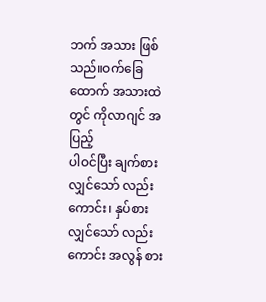ဘက် အသား ဖြစ်သည်။ဝက်ခြေထောက် အသားထဲတွင် ကိုလာဂျင် အပြည့်
ပါဝင်ပြီး ချက်စားလျှင်သော် လည်းကောင်း၊ နှပ်စားလျှင်သော် လည်းကောင်း အလွန် စား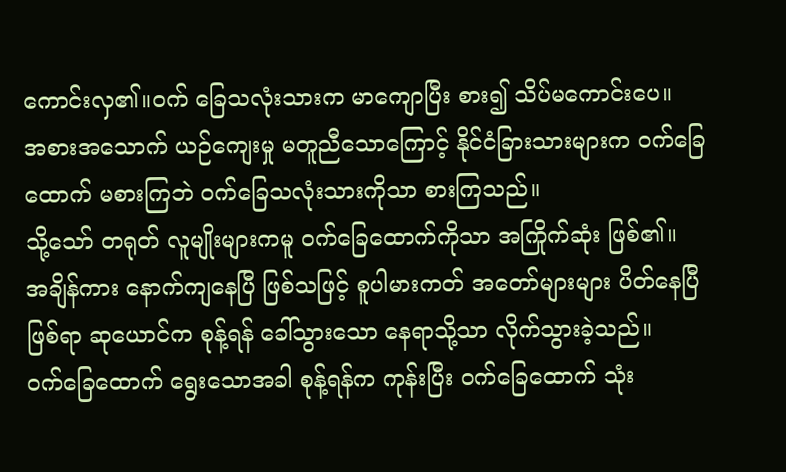ကောင်းလှ၏။ဝက် ခြေသလုံးသားက မာကျောပြီး စား၍ သိပ်မကောင်းပေ။
အစားအသောက် ယဉ်ကျေးမှု မတူညီသောကြောင့် နိုင်ငံခြားသားများက ဝက်ခြေထောက် မစားကြဘဲ ဝက်ခြေသလုံးသားကိုသာ စားကြသည်။
သို့သော် တရုတ် လူမျိုးများကမူ ဝက်ခြေထောက်ကိုသာ အကြိုက်ဆုံး ဖြစ်၏။
အချိန်ကား နောက်ကျနေပြီ ဖြစ်သဖြင့် စူပါမားကတ် အတော်များများ ပိတ်နေပြီ ဖြစ်ရာ ဆုယောင်က စုန့်ရန် ခေါ်သွားသော နေရာသို့သာ လိုက်သွားခဲ့သည်။
ဝက်ခြေထောက် ရွေးသောအခါ စုန့်ရန်က ကုန်းပြီး ဝက်ခြေထောက် သုံး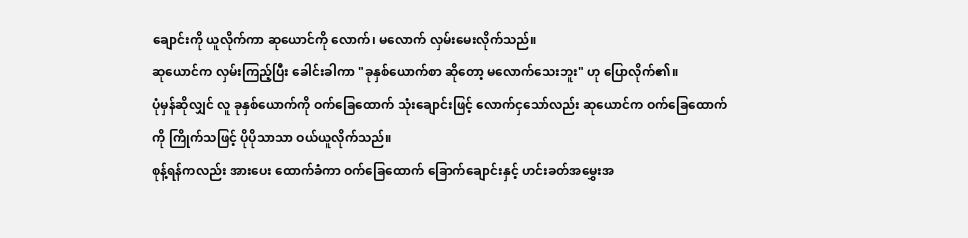ချောင်းကို ယူလိုက်ကာ ဆုယောင်ကို လောက်၊ မလောက် လှမ်းမေးလိုက်သည်။
ဆုယောင်က လှမ်းကြည့်ပြီး ခေါင်းခါကာ "ခုနှစ်ယောက်စာ ဆိုတော့ မလောက်သေးဘူး" ဟု ပြောလိုက်၏။
ပုံမှန်ဆိုလျှင် လူ ခုနှစ်ယောက်ကို ဝက်ခြေထောက် သုံးချောင်းဖြင့် လောက်ငှသော်လည်း ဆုယောင်က ဝက်ခြေထောက်ကို ကြိုက်သဖြင့် ပိုပိုသာသာ ဝယ်ယူလိုက်သည်။
စုန့်ရန်ကလည်း အားပေး ထောက်ခံကာ ဝက်ခြေထောက် ခြောက်ချောင်းနှင့် ဟင်းခတ်အမွှေးအ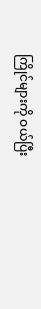ကြိုင်များကို ဝယ်ပြီး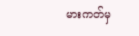မားကတ်မှ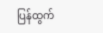ပြန်ထွက်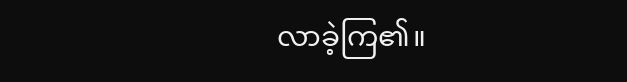လာခဲ့ကြ၏။